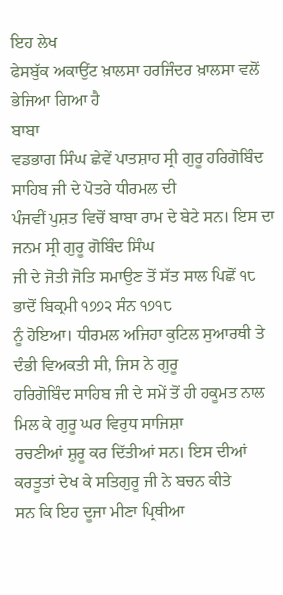ਇਹ ਲੇਖ
ਫੇਸਬੁੱਕ ਅਕਾਉਂਟ ਖ਼ਾਲਸਾ ਹਰਜਿੰਦਰ ਖ਼ਾਲਸਾ ਵਲੋਂ
ਭੇਜਿਆ ਗਿਆ ਹੈ
ਬਾਬਾ
ਵਡਭਾਗ ਸਿੰਘ ਛੇਵੇਂ ਪਾਤਸ਼ਾਹ ਸ੍ਰੀ ਗੁਰੂ ਹਰਿਗੋਬਿੰਦ ਸਾਹਿਬ ਜੀ ਦੇ ਪੋਤਰੇ ਧੀਰਮਲ ਦੀ
ਪੰਜਵੀਂ ਪੁਸ਼ਤ ਵਿਚੋਂ ਬਾਬਾ ਰਾਮ ਦੇ ਬੇਟੇ ਸਨ। ਇਸ ਦਾ ਜਨਮ ਸ੍ਰੀ ਗੁਰੂ ਗੋਬਿੰਦ ਸਿੰਘ
ਜੀ ਦੇ ਜੋਤੀ ਜੋਤਿ ਸਮਾਉਣ ਤੋਂ ਸੱਤ ਸਾਲ ਪਿਛੋਂ ੧੮ ਭਾਦੋਂ ਬਿਕ੍ਰਮੀ ੧੭੭੨ ਸੰਨ ੧੭੧੮
ਨੂੰ ਹੋਇਆ। ਧੀਰਮਲ ਅਜਿਹਾ ਕੁਟਿਲ ਸੁਆਰਥੀ ਤੇ ਦੰਭੀ ਵਿਅਕਤੀ ਸੀ, ਜਿਸ ਨੇ ਗੁਰੂ
ਹਰਿਗੋਬਿੰਦ ਸਾਹਿਬ ਜੀ ਦੇ ਸਮੇਂ ਤੋਂ ਹੀ ਹਕੂਮਤ ਨਾਲ ਮਿਲ ਕੇ ਗੁਰੂ ਘਰ ਵਿਰੁਧ ਸਾਜਿਸ਼ਾ
ਰਚਣੀਆਂ ਸ਼ੁਰੂ ਕਰ ਦਿੱਤੀਆਂ ਸਨ। ਇਸ ਦੀਆਂ ਕਰਤੂਤਾਂ ਦੇਖ ਕੇ ਸਤਿਗੁਰੂ ਜੀ ਨੇ ਬਚਨ ਕੀਤੇ
ਸਨ ਕਿ ਇਹ ਦੂਜਾ ਮੀਣਾ ਪ੍ਰਿਥੀਆ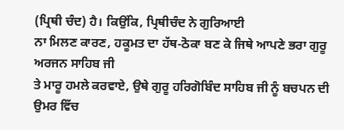(ਪ੍ਰਿਥੀ ਚੰਦ) ਹੈ। ਕਿਉਂਕਿ, ਪ੍ਰਿਥੀਚੰਦ ਨੇ ਗੁਰਿਆਈ
ਨਾ ਮਿਲਣ ਕਾਰਣ, ਹਕੂਮਤ ਦਾ ਹੱਥ-ਠੋਕਾ ਬਣ ਕੇ ਜਿਥੇ ਆਪਣੇ ਭਰਾ ਗੁਰੂ ਅਰਜਨ ਸਾਹਿਬ ਜੀ
ਤੇ ਮਾਰੂ ਹਮਲੇ ਕਰਵਾਏ, ਉਥੇ ਗੁਰੂ ਹਰਿਗੋਬਿੰਦ ਸਾਹਿਬ ਜੀ ਨੂੰ ਬਚਪਨ ਦੀ ਉਮਰ ਵਿੱਚ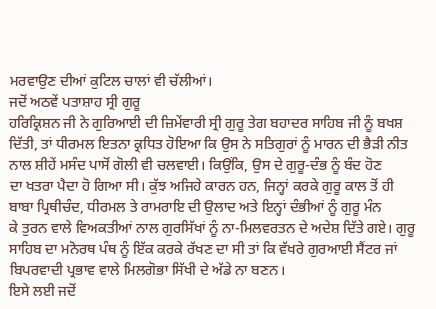ਮਰਵਾਉਣ ਦੀਆਂ ਕੁਟਿਲ ਚਾਲਾਂ ਵੀ ਚੱਲੀਆਂ।
ਜਦੋਂ ਅਠਵੇਂ ਪਤਾਸ਼ਾਹ ਸ੍ਰੀ ਗੁਰੂ
ਹਰਿਕ੍ਰਿਸ਼ਨ ਜੀ ਨੇ ਗੁਰਿਆਈ ਦੀ ਜ਼ਿਮੇਂਵਾਰੀ ਸ੍ਰੀ ਗੁਰੂ ਤੇਗ ਬਹਾਦਰ ਸਾਹਿਬ ਜੀ ਨੂੰ ਬਖਸ਼
ਦਿੱਤੀ, ਤਾਂ ਧੀਰਮਲ ਇਤਨਾ ਕ੍ਰਧਿਤ ਹੋਇਆ ਕਿ ਉਸ ਨੇ ਸਤਿਗੁਰਾਂ ਨੂੰ ਮਾਰਨ ਦੀ ਭੈੜੀ ਨੀਤ
ਨਾਲ ਸ਼ੀਹੇਂ ਮਸੰਦ ਪਾਸੋਂ ਗੋਲੀ ਵੀ ਚਲਵਾਈ। ਕਿਉਂਕਿ, ਉਸ ਦੇ ਗੁਰੂ-ਦੰਭ ਨੂੰ ਬੰਦ ਹੋਣ
ਦਾ ਖਤਰਾ ਪੈਦਾ ਹੋ ਗਿਆ ਸੀ। ਕੁੱਝ ਅਜਿਹੇ ਕਾਰਨ ਹਨ, ਜਿਨ੍ਹਾਂ ਕਰਕੇ ਗੁਰੂ ਕਾਲ ਤੋਂ ਹੀ
ਬਾਬਾ ਪ੍ਰਿਥੀਚੰਦ, ਧੀਰਮਲ ਤੇ ਰਾਮਰਾਇ ਦੀ ਉਲਾਦ ਅਤੇ ਇਨ੍ਹਾਂ ਦੰਭੀਆਂ ਨੂੰ ਗੁਰੂ ਮੰਨ
ਕੇ ਤੁਰਨ ਵਾਲੇ ਵਿਅਕਤੀਆਂ ਨਾਲ ਗੁਰਸਿੱਖਾਂ ਨੂੰ ਨਾ-ਮਿਲਵਰਤਨ ਦੇ ਅਦੇਸ਼ ਦਿੱਤੇ ਗਏ। ਗੁਰੂ
ਸਾਹਿਬ ਦਾ ਮਨੋਰਥ ਪੰਥ ਨੂੰ ਇੱਕ ਕਰਕੇ ਰੱਖਣ ਦਾ ਸੀ ਤਾਂ ਕਿ ਵੱਖਰੇ ਗੁਰਆਈ ਸੈਂਟਰ ਜਾਂ
ਬਿਪਰਵਾਦੀ ਪ੍ਰਭਾਵ ਵਾਲੇ ਮਿਲਗੋਭਾ ਸਿੱਖੀ ਦੇ ਅੱਡੇ ਨਾ ਬਣਨ।
ਇਸੇ ਲਈ ਜਦੋਂ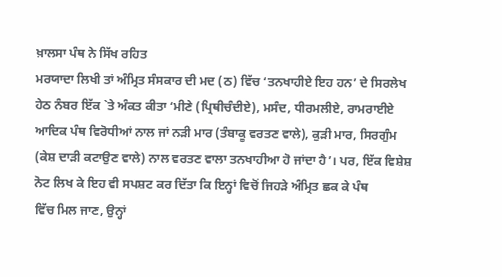ਖ਼ਾਲਸਾ ਪੰਥ ਨੇ ਸਿੱਖ ਰਹਿਤ
ਮਰਯਾਦਾ ਲਿਖੀ ਤਾਂ ਅੰਮ੍ਰਿਤ ਸੰਸਕਾਰ ਦੀ ਮਦ (ਠ) ਵਿੱਚ ‘ਤਨਖਾਹੀਏ ਇਹ ਹਨ’ ਦੇ ਸਿਰਲੇਖ
ਹੇਠ ਨੰਬਰ ਇੱਕ `ਤੇ ਅੰਕਤ ਕੀਤਾ ‘ਮੀਣੇ (ਪ੍ਰਿਥੀਚੰਦੀਏ), ਮਸੰਦ, ਧੀਰਮਲੀਏ, ਰਾਮਰਾਈਏ
ਆਦਿਕ ਪੰਥ ਵਿਰੋਧੀਆਂ ਨਾਲ ਜਾਂ ਨੜੀ ਮਾਰ (ਤੰਬਾਕੂ ਵਰਤਣ ਵਾਲੇ), ਕੁੜੀ ਮਾਰ, ਸਿਰਗੁੰਮ
(ਕੇਸ਼ ਦਾੜੀ ਕਟਾਉਣ ਵਾਲੇ) ਨਾਲ ਵਰਤਣ ਵਾਲਾ ਤਨਖਾਹੀਆ ਹੋ ਜਾਂਦਾ ਹੈ’। ਪਰ, ਇੱਕ ਵਿਸ਼ੇਸ਼
ਨੋਟ ਲਿਖ ਕੇ ਇਹ ਵੀ ਸਪਸ਼ਟ ਕਰ ਦਿੱਤਾ ਕਿ ਇਨ੍ਹਾਂ ਵਿਚੋਂ ਜਿਹੜੇ ਅੰਮ੍ਰਿਤ ਛਕ ਕੇ ਪੰਥ
ਵਿੱਚ ਮਿਲ ਜਾਣ, ਉਨ੍ਹਾਂ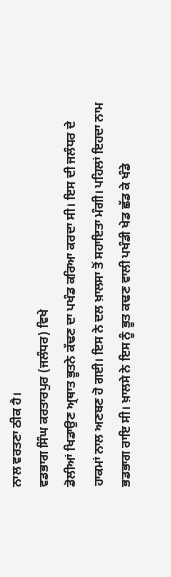ਨਾਲ ਵਰਤਣਾ ਠੀਕ ਹੈ।
ਵਡਭਾਗ ਸਿੰਘ ਕਰਤਾਰਪੁਰ (ਜਲੰਧਰ) ਵਿਖੇ
ਡੋਲੀਆਂ ਖਿਡਾਉਣ ਅ੍ਰਥਾਤ ਭੂਤਨੇ ਕੱਢਣ ਦਾ ਪਖੰਡ ਕਰਿਆ ਕਰਦਾ ਸੀ। ਇਸ ਦੀ ਜਲੰਧਰ ਦੇ
ਹਾਕਮਾਂ ਨਾਲ ਅਣਬਣ ਹੋ ਗਈ। ਇਸ ਨੇ ਦਲ ਖ਼ਾਲਸਾ ਤੋਂ ਸਹਾਇਤਾ ਮੰਗੀ। ਪਹਿਲਾਂ ਇਹਦਾ ਨਾਮ
ਭਡਭਾਗ ਰਾਇ ਸੀ। ਖ਼ਾਲਸੇ ਨੇ ਇਸ ਨੂੰ ਭੂਤ ਕਢਣ ਵਾਲੀ ਪਖੰਡੀ ਖੇਡ ਛੱਡ ਕੇ ਖੰਡੇ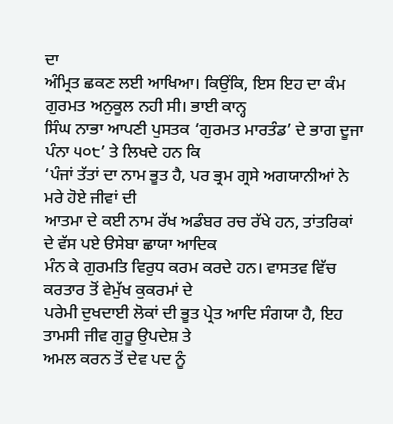ਦਾ
ਅੰਮ੍ਰਿਤ ਛਕਣ ਲਈ ਆਖਿਆ। ਕਿਉਂਕਿ, ਇਸ ਇਹ ਦਾ ਕੰਮ ਗੁਰਮਤ ਅਨੁਕੂਲ ਨਹੀ ਸੀ। ਭਾਈ ਕਾਨ੍ਹ
ਸਿੰਘ ਨਾਭਾ ਆਪਣੀ ਪੁਸਤਕ ‘ਗੁਰਮਤ ਮਾਰਤੰਡ’ ਦੇ ਭਾਗ ਦੂਜਾ ਪੰਨਾ ੫੦੮’ ਤੇ ਲਿਖਦੇ ਹਨ ਕਿ
‘ਪੰਜਾਂ ਤੱਤਾਂ ਦਾ ਨਾਮ ਭੂਤ ਹੈ, ਪਰ ਭ੍ਰਮ ਗ੍ਰਸੇ ਅਗਯਾਨੀਆਂ ਨੇ ਮਰੇ ਹੋਏ ਜੀਵਾਂ ਦੀ
ਆਤਮਾ ਦੇ ਕਈ ਨਾਮ ਰੱਖ ਅਡੰਬਰ ਰਚ ਰੱਖੇ ਹਨ, ਤਾਂਤਰਿਕਾਂ ਦੇ ਵੱਸ ਪਏ ੳਸੇਬਾ ਛਾਯਾ ਆਦਿਕ
ਮੰਨ ਕੇ ਗੁਰਮਤਿ ਵਿਰੁਧ ਕਰਮ ਕਰਦੇ ਹਨ। ਵਾਸਤਵ ਵਿੱਚ ਕਰਤਾਰ ਤੋਂ ਵੇਮੁੱਖ ਕੁਕਰਮਾਂ ਦੇ
ਪਰੇਮੀ ਦੁਖਦਾਈ ਲੋਕਾਂ ਦੀ ਭੂਤ ਪ੍ਰੇਤ ਆਦਿ ਸੰਗਯਾ ਹੈ, ਇਹ ਤਾਮਸੀ ਜੀਵ ਗੁਰੂ ਉਪਦੇਸ਼ ਤੇ
ਅਮਲ ਕਰਨ ਤੋਂ ਦੇਵ ਪਦ ਨੂੰ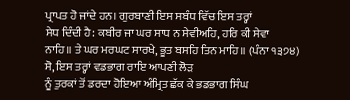ਪ੍ਰਾਪਤ ਹੋ ਜਾਂਦੇ ਹਨ। ਗੁਰਬਾਣੀ ਇਸ ਸਬੰਧ ਵਿੱਚ ਇਸ ਤਰ੍ਹਾਂ
ਸੇਧ ਦਿੰਦੀ ਹੈ: ਕਬੀਰ ਜਾ ਘਰ ਸਾਧ ਨ ਸੇਵੀਅਹਿ, ਹਰਿ ਕੀ ਸੇਵਾ
ਨਾਹਿ॥ ਤੇ ਘਰ ਮਰਘਟ ਸਾਰਖੇ, ਭੂਤ ਬਸਹਿ ਤਿਨ ਮਾਹਿ॥ (ਪੰਨਾ ੧੩੭੪)
ਸੋ, ਇਸ ਤਰ੍ਹਾਂ ਵਡਭਾਗ ਰਾਇ ਆਪਣੀ ਲੋੜ
ਨੂੰ ਤੁਰਕਾਂ ਤੋਂ ਡਰਦਾ ਹੋਇਆ ਅੰਮ੍ਰਿਤ ਛੱਕ ਕੇ ਭਡਭਾਗ ਸਿੰਘ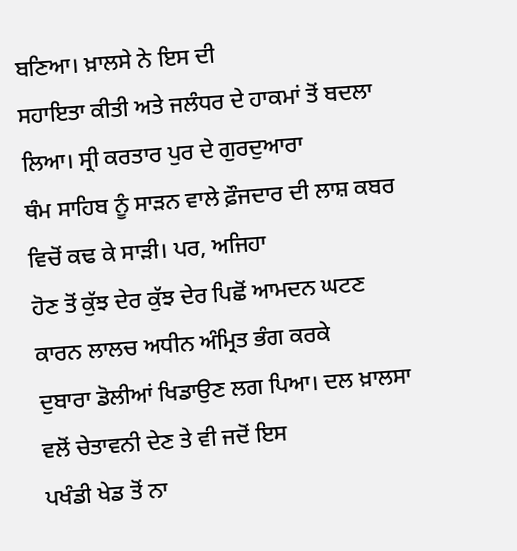ਬਣਿਆ। ਖ਼ਾਲਸੇ ਨੇ ਇਸ ਦੀ
ਸਹਾਇਤਾ ਕੀਤੀ ਅਤੇ ਜਲੰਧਰ ਦੇ ਹਾਕਮਾਂ ਤੋਂ ਬਦਲਾ ਲਿਆ। ਸ੍ਰੀ ਕਰਤਾਰ ਪੁਰ ਦੇ ਗੁਰਦੁਆਰਾ
ਥੰਮ ਸਾਹਿਬ ਨੂੰ ਸਾੜਨ ਵਾਲੇ ਫ਼ੌਜਦਾਰ ਦੀ ਲਾਸ਼ ਕਬਰ ਵਿਚੋਂ ਕਢ ਕੇ ਸਾੜੀ। ਪਰ, ਅਜਿਹਾ
ਹੋਣ ਤੋਂ ਕੁੱਝ ਦੇਰ ਕੁੱਝ ਦੇਰ ਪਿਛੋਂ ਆਮਦਨ ਘਟਣ ਕਾਰਨ ਲਾਲਚ ਅਧੀਨ ਅੰਮ੍ਰਿਤ ਭੰਗ ਕਰਕੇ
ਦੁਬਾਰਾ ਡੋਲੀਆਂ ਖਿਡਾਉਣ ਲਗ ਪਿਆ। ਦਲ ਖ਼ਾਲਸਾ ਵਲੋਂ ਚੇਤਾਵਨੀ ਦੇਣ ਤੇ ਵੀ ਜਦੋਂ ਇਸ
ਪਖੰਡੀ ਖੇਡ ਤੋਂ ਨਾ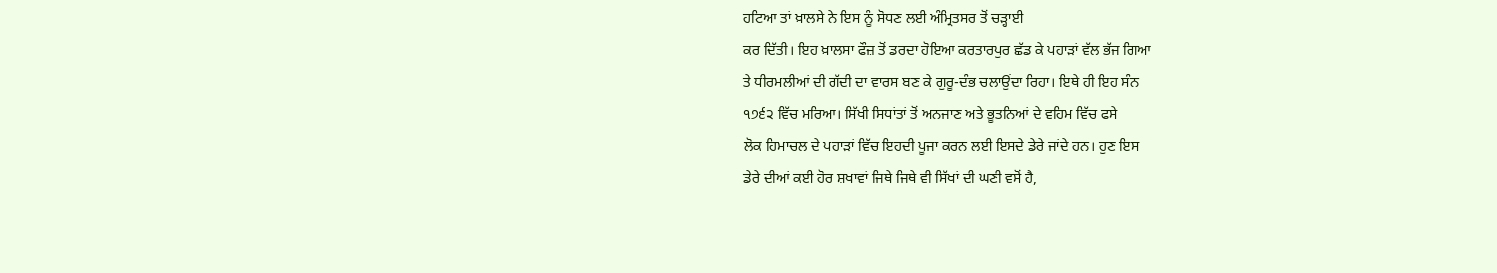ਹਟਿਆ ਤਾਂ ਖ਼ਾਲਸੇ ਨੇ ਇਸ ਨੂੰ ਸੋਧਣ ਲਈ ਅੰਮ੍ਰਿਤਸਰ ਤੋਂ ਚੜ੍ਹਾਈ
ਕਰ ਦਿੱਤੀ। ਇਹ ਖ਼ਾਲਸਾ ਫੌਜ਼ ਤੋਂ ਡਰਦਾ ਹੋਇਆ ਕਰਤਾਰਪੁਰ ਛੱਡ ਕੇ ਪਹਾੜਾਂ ਵੱਲ ਭੱਜ ਗਿਆ
ਤੇ ਧੀਰਮਲੀਆਂ ਦੀ ਗੱਦੀ ਦਾ ਵਾਰਸ ਬਣ ਕੇ ਗੁਰੂ-ਦੰਭ ਚਲਾਉਂਦਾ ਰਿਹਾ। ਇਥੇ ਹੀ ਇਹ ਸੰਨ
੧੭੬੨ ਵਿੱਚ ਮਰਿਆ। ਸਿੱਖੀ ਸਿਧਾਂਤਾਂ ਤੋਂ ਅਨਜਾਣ ਅਤੇ ਭੂਤਨਿਆਂ ਦੇ ਵਹਿਮ ਵਿੱਚ ਫਸੇ
ਲੋਕ ਹਿਮਾਚਲ ਦੇ ਪਹਾੜਾਂ ਵਿੱਚ ਇਹਦੀ ਪੂਜਾ ਕਰਨ ਲਈ ਇਸਦੇ ਡੇਰੇ ਜਾਂਦੇ ਹਨ। ਹੁਣ ਇਸ
ਡੇਰੇ ਦੀਆਂ ਕਈ ਹੋਰ ਸ਼ਖਾਵਾਂ ਜਿਥੇ ਜਿਥੇ ਵੀ ਸਿੱਖਾਂ ਦੀ ਘਣੀ ਵਸੋਂ ਹੈ,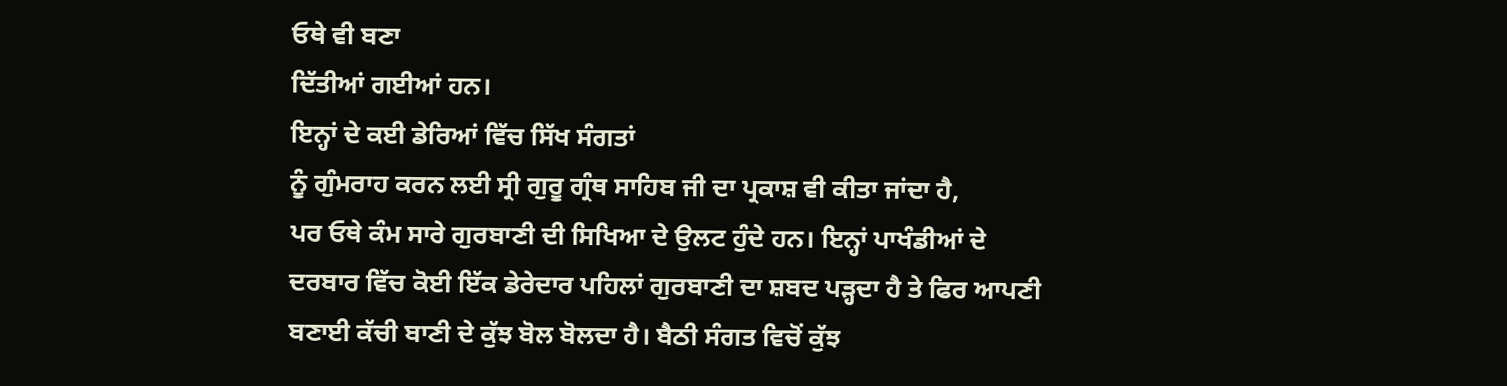ਓਥੇ ਵੀ ਬਣਾ
ਦਿੱਤੀਆਂ ਗਈਆਂ ਹਨ।
ਇਨ੍ਹਾਂ ਦੇ ਕਈ ਡੇਰਿਆਂ ਵਿੱਚ ਸਿੱਖ ਸੰਗਤਾਂ
ਨੂੰ ਗੁੰਮਰਾਹ ਕਰਨ ਲਈ ਸ੍ਰੀ ਗੁਰੂ ਗ੍ਰੰਥ ਸਾਹਿਬ ਜੀ ਦਾ ਪ੍ਰਕਾਸ਼ ਵੀ ਕੀਤਾ ਜਾਂਦਾ ਹੈ,
ਪਰ ਓਥੇ ਕੰਮ ਸਾਰੇ ਗੁਰਬਾਣੀ ਦੀ ਸਿਖਿਆ ਦੇ ਉਲਟ ਹੁੰਦੇ ਹਨ। ਇਨ੍ਹਾਂ ਪਾਖੰਡੀਆਂ ਦੇ
ਦਰਬਾਰ ਵਿੱਚ ਕੋਈ ਇੱਕ ਡੇਰੇਦਾਰ ਪਹਿਲਾਂ ਗੁਰਬਾਣੀ ਦਾ ਸ਼ਬਦ ਪੜ੍ਹਦਾ ਹੈ ਤੇ ਫਿਰ ਆਪਣੀ
ਬਣਾਈ ਕੱਚੀ ਬਾਣੀ ਦੇ ਕੁੱਝ ਬੋਲ ਬੋਲਦਾ ਹੈ। ਬੈਠੀ ਸੰਗਤ ਵਿਚੋਂ ਕੁੱਝ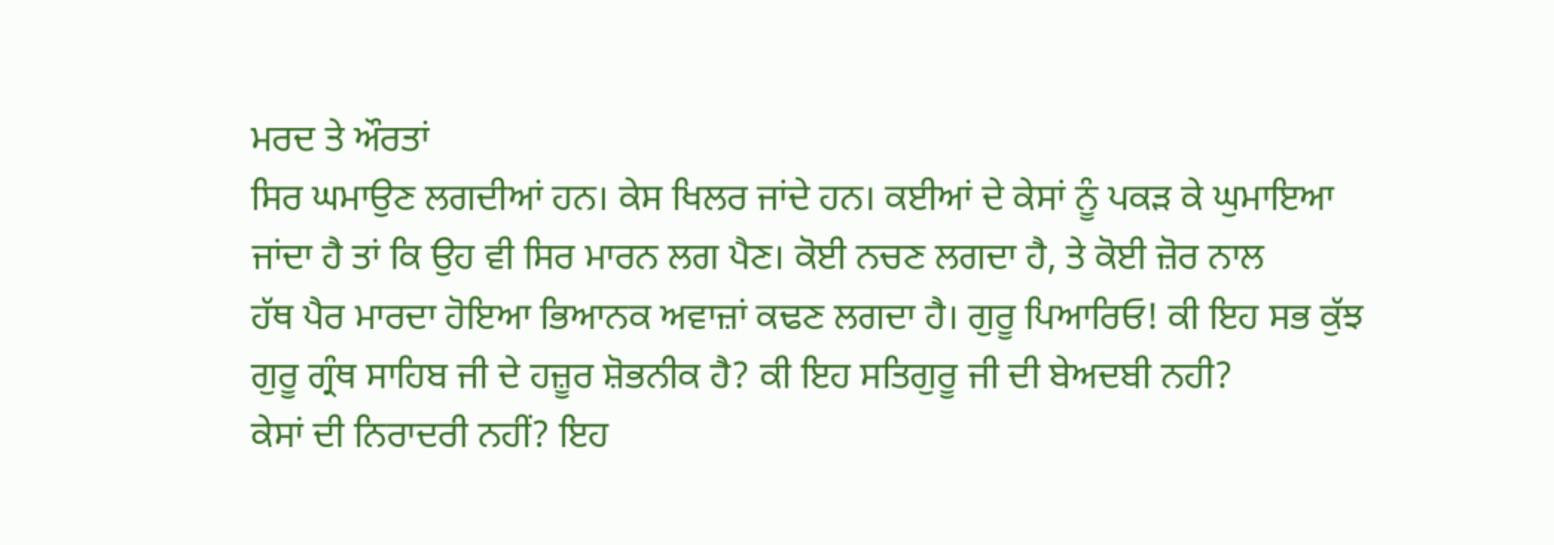ਮਰਦ ਤੇ ਔਰਤਾਂ
ਸਿਰ ਘਮਾਉਣ ਲਗਦੀਆਂ ਹਨ। ਕੇਸ ਖਿਲਰ ਜਾਂਦੇ ਹਨ। ਕਈਆਂ ਦੇ ਕੇਸਾਂ ਨੂੰ ਪਕੜ ਕੇ ਘੁਮਾਇਆ
ਜਾਂਦਾ ਹੈ ਤਾਂ ਕਿ ਉਹ ਵੀ ਸਿਰ ਮਾਰਨ ਲਗ ਪੈਣ। ਕੋਈ ਨਚਣ ਲਗਦਾ ਹੈ, ਤੇ ਕੋਈ ਜ਼ੋਰ ਨਾਲ
ਹੱਥ ਪੈਰ ਮਾਰਦਾ ਹੋਇਆ ਭਿਆਨਕ ਅਵਾਜ਼ਾਂ ਕਢਣ ਲਗਦਾ ਹੈ। ਗੁਰੂ ਪਿਆਰਿਓ! ਕੀ ਇਹ ਸਭ ਕੁੱਝ
ਗੁਰੂ ਗ੍ਰੰਥ ਸਾਹਿਬ ਜੀ ਦੇ ਹਜ਼ੂਰ ਸ਼ੋਭਨੀਕ ਹੈ? ਕੀ ਇਹ ਸਤਿਗੁਰੂ ਜੀ ਦੀ ਬੇਅਦਬੀ ਨਹੀ?
ਕੇਸਾਂ ਦੀ ਨਿਰਾਦਰੀ ਨਹੀਂ? ਇਹ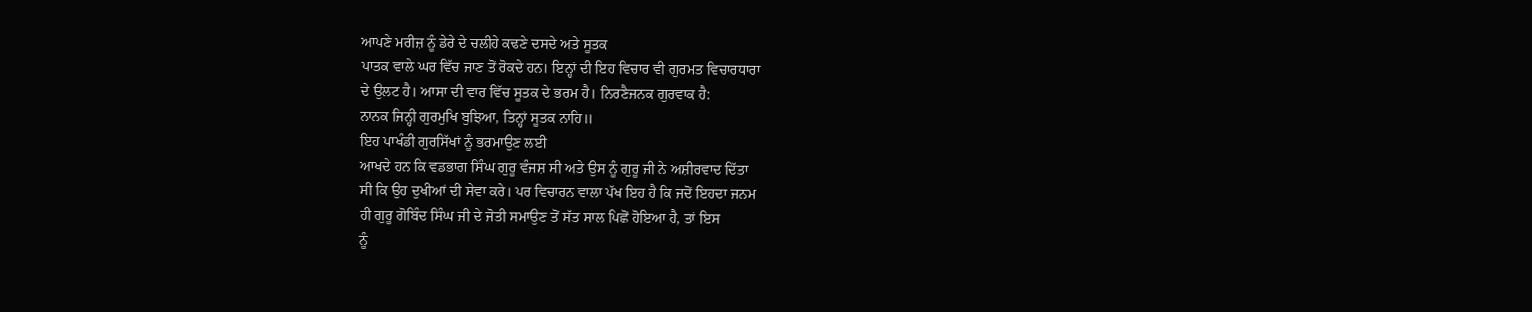ਆਪਣੇ ਮਰੀਜ਼ ਨੂੰ ਡੇਰੇ ਦੇ ਚਲੀਹੇ ਕਢਣੇ ਦਸਦੇ ਅਤੇ ਸੂਤਕ
ਪਾਤਕ ਵਾਲੇ ਘਰ ਵਿੱਚ ਜਾਣ ਤੋਂ ਰੋਕਦੇ ਹਨ। ਇਨ੍ਹਾਂ ਦੀ ਇਹ ਵਿਚਾਰ ਵੀ ਗੁਰਮਤ ਵਿਚਾਰਧਾਰਾ
ਦੇ ਉਲਟ ਹੈ। ਆਸਾ ਦੀ ਵਾਰ ਵਿੱਚ ਸੂਤਕ ਦੇ ਭਰਮ ਹੈ। ਨਿਰਣੈਜਨਕ ਗੁਰਵਾਕ ਹੈ:
ਨਾਨਕ ਜਿਨ੍ਹੀ ਗੁਰਮੁਖਿ ਬੁਝਿਆ, ਤਿਨ੍ਹਾਂ ਸੂਤਕ ਨਾਹਿ॥
ਇਹ ਪਾਖੰਡੀ ਗੁਰਸਿੱਖਾਂ ਨੂੰ ਭਰਮਾਉਣ ਲਈ
ਆਖਦੇ ਹਨ ਕਿ ਵਡਭਾਗ ਸਿੰਘ ਗੁਰੂ ਵੰਜਸ਼ ਸੀ ਅਤੇ ਉਸ ਨੂੰ ਗੁਰੂ ਜੀ ਨੇ ਅਸ਼ੀਰਵਾਦ ਦਿੱਤਾ
ਸੀ ਕਿ ਉਹ ਦੁਖੀਆਂ ਦੀ ਸੇਵਾ ਕਰੇ। ਪਰ ਵਿਚਾਰਨ ਵਾਲਾ ਪੱਖ ਇਹ ਹੈ ਕਿ ਜਦੋਂ ਇਹਦਾ ਜਨਮ
ਹੀ ਗੁਰੂ ਗੋਬਿੰਦ ਸਿੰਘ ਜੀ ਦੇ ਜੋਤੀ ਸਮਾਉਣ ਤੋਂ ਸੱਤ ਸਾਲ ਪਿਛੋਂ ਹੋਇਆ ਹੈ, ਤਾਂ ਇਸ
ਨੂੰ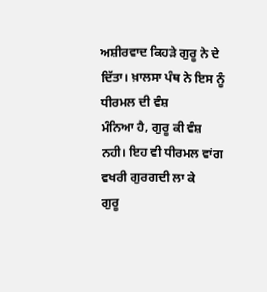ਅਸ਼ੀਰਵਾਦ ਕਿਹੜੇ ਗੁਰੂ ਨੇ ਦੇ ਦਿੱਤਾ। ਖ਼ਾਲਸਾ ਪੰਥ ਨੇ ਇਸ ਨੂੰ ਧੀਰਮਲ ਦੀ ਵੰਸ਼
ਮੰਨਿਆ ਹੈ, ਗੁਰੂ ਕੀ ਵੰਸ਼ ਨਹੀ। ਇਹ ਵੀ ਧੀਰਮਲ ਵਾਂਗ ਵਖਰੀ ਗੁਰਗਦੀ ਲਾ ਕੇ
ਗੁਰੂ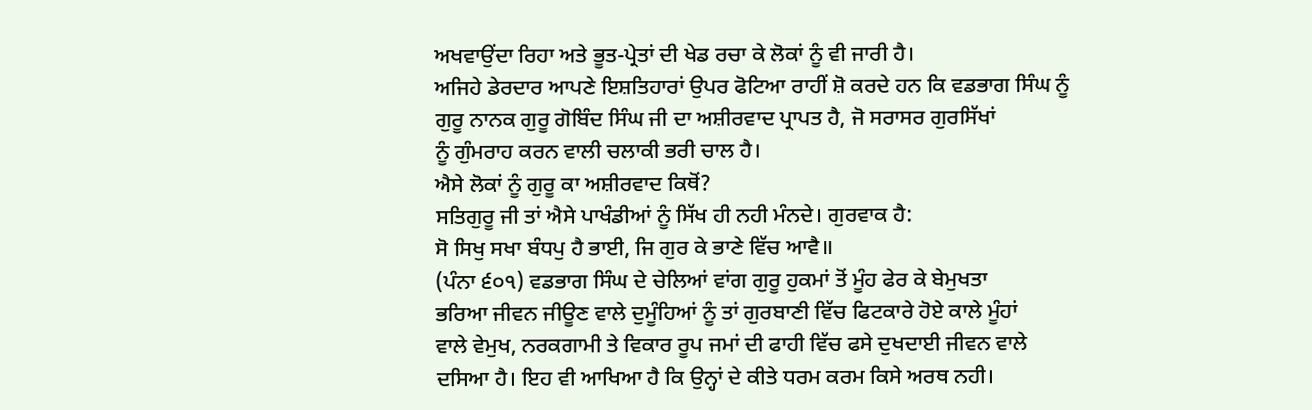ਅਖਵਾਉਂਦਾ ਰਿਹਾ ਅਤੇ ਭੂਤ-ਪ੍ਰੇਤਾਂ ਦੀ ਖੇਡ ਰਚਾ ਕੇ ਲੋਕਾਂ ਨੂੰ ਵੀ ਜਾਰੀ ਹੈ।
ਅਜਿਹੇ ਡੇਰਦਾਰ ਆਪਣੇ ਇਸ਼ਤਿਹਾਰਾਂ ਉਪਰ ਫੋਟਿਆ ਰਾਹੀਂ ਸ਼ੋ ਕਰਦੇ ਹਨ ਕਿ ਵਡਭਾਗ ਸਿੰਘ ਨੂੰ
ਗੁਰੂ ਨਾਨਕ ਗੁਰੂ ਗੋਬਿੰਦ ਸਿੰਘ ਜੀ ਦਾ ਅਸ਼ੀਰਵਾਦ ਪ੍ਰਾਪਤ ਹੈ, ਜੋ ਸਰਾਸਰ ਗੁਰਸਿੱਖਾਂ
ਨੂੰ ਗੁੰਮਰਾਹ ਕਰਨ ਵਾਲੀ ਚਲਾਕੀ ਭਰੀ ਚਾਲ ਹੈ।
ਐਸੇ ਲੋਕਾਂ ਨੂੰ ਗੁਰੂ ਕਾ ਅਸ਼ੀਰਵਾਦ ਕਿਥੋਂ?
ਸਤਿਗੁਰੂ ਜੀ ਤਾਂ ਐਸੇ ਪਾਖੰਡੀਆਂ ਨੂੰ ਸਿੱਖ ਹੀ ਨਹੀ ਮੰਨਦੇ। ਗੁਰਵਾਕ ਹੈ:
ਸੋ ਸਿਖੁ ਸਖਾ ਬੰਧਪੁ ਹੈ ਭਾਈ, ਜਿ ਗੁਰ ਕੇ ਭਾਣੇ ਵਿੱਚ ਆਵੈ॥
(ਪੰਨਾ ੬੦੧) ਵਡਭਾਗ ਸਿੰਘ ਦੇ ਚੇਲਿਆਂ ਵਾਂਗ ਗੁਰੂ ਹੁਕਮਾਂ ਤੋਂ ਮੂੰਹ ਫੇਰ ਕੇ ਬੇਮੁਖਤਾ
ਭਰਿਆ ਜੀਵਨ ਜੀਊਣ ਵਾਲੇ ਦੁਮੂੰਹਿਆਂ ਨੂੰ ਤਾਂ ਗੁਰਬਾਣੀ ਵਿੱਚ ਫਿਟਕਾਰੇ ਹੋਏ ਕਾਲੇ ਮੂੰਹਾਂ
ਵਾਲੇ ਵੇਮੁਖ, ਨਰਕਗਾਮੀ ਤੇ ਵਿਕਾਰ ਰੂਪ ਜਮਾਂ ਦੀ ਫਾਹੀ ਵਿੱਚ ਫਸੇ ਦੁਖਦਾਈ ਜੀਵਨ ਵਾਲੇ
ਦਸਿਆ ਹੈ। ਇਹ ਵੀ ਆਖਿਆ ਹੈ ਕਿ ਉਨ੍ਹਾਂ ਦੇ ਕੀਤੇ ਧਰਮ ਕਰਮ ਕਿਸੇ ਅਰਥ ਨਹੀ।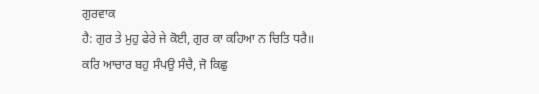ਗੁਰਵਾਕ
ਹੈ: ਗੁਰ ਤੇ ਮੁਹੁ ਫੇਰੇ ਜੇ ਕੋਈ, ਗੁਰ ਕਾ ਕਹਿਆ ਨ ਚਿਤਿ ਧਰੈ॥
ਕਰਿ ਆਚਾਰ ਬਹੁ ਸੰਪਉ ਸੰਚੈ, ਜੋ ਕਿਛੁ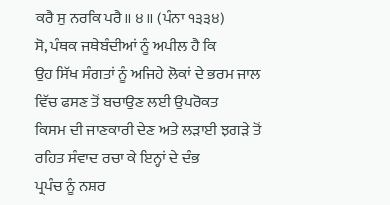ਕਰੈ ਸੁ ਨਰਕਿ ਪਰੈ॥ ੪॥ (ਪੰਨਾ ੧੩੩੪)
ਸੋ, ਪੰਥਕ ਜਥੇਬੰਦੀਆਂ ਨੂੰ ਅਪੀਲ ਹੈ ਕਿ
ਉਹ ਸਿੱਖ ਸੰਗਤਾਂ ਨੂੰ ਅਜਿਹੇ ਲੋਕਾਂ ਦੇ ਭਰਮ ਜਾਲ ਵਿੱਚ ਫਸਣ ਤੋਂ ਬਚਾਉਣ ਲਈ ਉਪਰੋਕਤ
ਕਿਸਮ ਦੀ ਜਾਣਕਾਰੀ ਦੇਣ ਅਤੇ ਲੜਾਈ ਝਗੜੇ ਤੋਂ ਰਹਿਤ ਸੰਵਾਦ ਰਚਾ ਕੇ ਇਨ੍ਹਾਂ ਦੇ ਦੰਭ
ਪ੍ਰਪੰਚ ਨੂੰ ਨਸ਼ਰ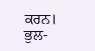ਕਰਨ। ਭੁਲ-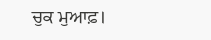ਚੁਕ ਮੁਆਫ਼।